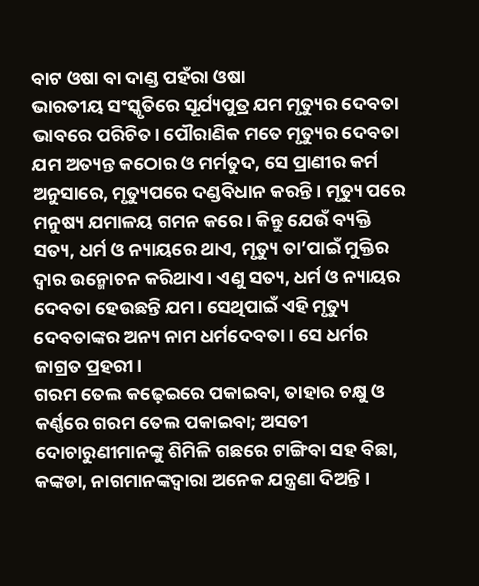ବାଟ ଓଷା ବା ଦାଣ୍ଡ ପହଁରା ଓଷା
ଭାରତୀୟ ସଂସ୍କୃତିରେ ସୂର୍ଯ୍ୟପୁତ୍ର ଯମ ମୃତ୍ୟୁର ଦେବତା ଭାବରେ ପରିଚିତ। ପୌରାଣିକ ମତେ ମୃତ୍ୟୁର ଦେବତା ଯମ ଅତ୍ୟନ୍ତ କଠୋର ଓ ମର୍ମତୁଦ, ସେ ପ୍ରାଣୀର କର୍ମ ଅନୁସାରେ, ମୃତ୍ୟୁପରେ ଦଣ୍ଡବିଧାନ କରନ୍ତି । ମୃତ୍ୟୁ ପରେ ମନୁଷ୍ୟ ଯମାଳୟ ଗମନ କରେ। କିନ୍ତୁ ଯେଉଁ ବ୍ୟକ୍ତି ସତ୍ୟ, ଧର୍ମ ଓ ନ୍ୟାୟରେ ଥାଏ, ମୃତ୍ୟୁ ତା’ପାଇଁ ମୁକ୍ତିର ଦ୍ୱାର ଉନ୍ମୋଚନ କରିଥାଏ। ଏଣୁ ସତ୍ୟ, ଧର୍ମ ଓ ନ୍ୟାୟର ଦେବତା ହେଉଛନ୍ତି ଯମ। ସେଥିପାଇଁ ଏହି ମୃତ୍ୟୁ ଦେବତାଙ୍କର ଅନ୍ୟ ନାମ ଧର୍ମଦେବତା। ସେ ଧର୍ମର ଜାଗ୍ରତ ପ୍ରହରୀ।
ଗରମ ତେଲ କଢ଼େଇରେ ପକାଇବା, ତାହାର ଚକ୍ଷୁ ଓ କର୍ଣ୍ଣରେ ଗରମ ତେଲ ପକାଇବା; ଅସତୀ ଦୋଚାରୁଣୀମାନଙ୍କୁ ଶିମିଳି ଗଛରେ ଟାଙ୍ଗିବା ସହ ବିଛା, କଙ୍କଡା, ନାଗମାନଙ୍କଦ୍ୱାରା ଅନେକ ଯନ୍ତ୍ରଣା ଦିଅନ୍ତି ।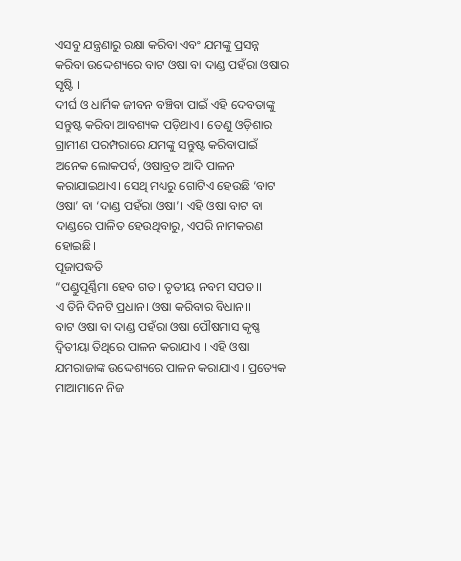ଏସବୁ ଯନ୍ତ୍ରଣାରୁ ରକ୍ଷା କରିବା ଏବଂ ଯମଙ୍କୁ ପ୍ରସନ୍ନ କରିବା ଉଦ୍ଦେଶ୍ୟରେ ବାଟ ଓଷା ବା ଦାଣ୍ଡ ପହଁରା ଓଷାର ସୃଷ୍ଟି ।
ଦୀର୍ଘ ଓ ଧାର୍ମିକ ଜୀବନ ବଞ୍ଚିବା ପାଇଁ ଏହି ଦେବତାଙ୍କୁ ସନ୍ତୁଷ୍ଟ କରିବା ଆବଶ୍ୟକ ପଡ଼ିଥାଏ। ତେଣୁ ଓଡ଼ିଶାର ଗ୍ରାମୀଣ ପରମ୍ପରାରେ ଯମଙ୍କୁ ସନ୍ତୁଷ୍ଟ କରିବାପାଇଁ ଅନେକ ଲୋକପର୍ବ, ଓଷାବ୍ରତ ଆଦି ପାଳନ କରାଯାଇଥାଏ। ସେଥି ମଧ୍ୟରୁ ଗୋଟିଏ ହେଉଛି ‘ବାଟ ଓଷା’ ବା ‘ଦାଣ୍ଡ ପହଁରା ଓଷା’। ଏହି ଓଷା ବାଟ ବା ଦାଣ୍ଡରେ ପାଳିତ ହେଉଥିବାରୁ, ଏପରି ନାମକରଣ ହୋଇଛି।
ପୂଜାପଦ୍ଧତି
“ପଣ୍ଡୁପୂର୍ଣ୍ଣିମା ହେବ ଗତ। ତୃତୀୟ ନବମ ସପତ।।
ଏ ତିନି ଦିନଟି ପ୍ରଧାନ। ଓଷା କରିବାର ବିଧାନ।।
ବାଟ ଓଷା ବା ଦାଣ୍ଡ ପହଁରା ଓଷା ପୌଷମାସ କୃଷ୍ଣ ଦ୍ୱିତୀୟା ତିଥିରେ ପାଳନ କରାଯାଏ । ଏହି ଓଷା ଯମରାଜାଙ୍କ ଉଦ୍ଦେଶ୍ୟରେ ପାଳନ କରାଯାଏ । ପ୍ରତ୍ୟେକ ମାଆମାନେ ନିଜ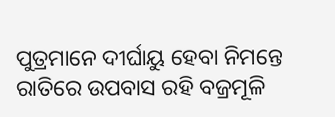ପୁତ୍ରମାନେ ଦୀର୍ଘାୟୁ ହେବା ନିମନ୍ତେ ରାତିରେ ଉପବାସ ରହି ବଜ୍ରମୂଳି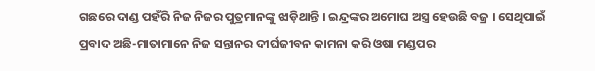ଗଛରେ ଦାଣ୍ଡ ପହଁରି ନିଜ ନିଜର ପୁତ୍ରମାନଙ୍କୁ ଝାଡ଼ିଥାନ୍ତି । ଇନ୍ଦ୍ରଙ୍କର ଅମୋଘ ଅସ୍ତ୍ର ହେଉଛି ବଜ୍ର । ସେଥିପାଇଁ ପ୍ରବାଦ ଅଛି-ମାତାମାନେ ନିଜ ସନ୍ତାନର ଦୀର୍ଘଜୀବନ କାମନା କରି ଓଷା ମଣ୍ଡପର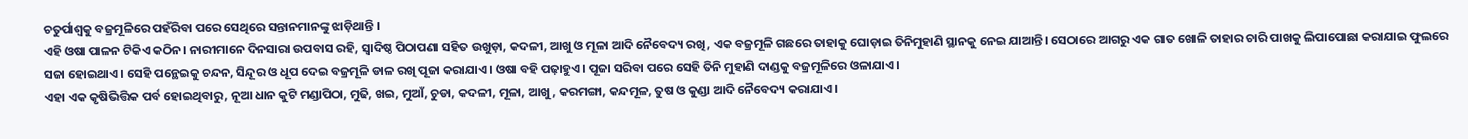ଚତୁର୍ପାଶ୍ୱକୁ ବଜ୍ରମୂଳିରେ ପହଁରିବା ପରେ ସେଥିରେ ସନ୍ତାନମାନଙ୍କୁ ଝାଡ଼ିଥାନ୍ତି ।
ଏହି ଓଷା ପାଳନ ଟିକିଏ କଠିନ। ନାରୀମାନେ ଦିନସାରା ଉପବାସ ରହି, ସ୍ୱାଦିଷ୍ଠ ପିଠାପଣା ସହିତ ଉଖୁଡ଼ା, କଦଳୀ, ଆଖୁ ଓ ମୂଳା ଆଦି ନୈବେଦ୍ୟ ରଖି, ଏକ ବଜ୍ରମୂଳି ଗଛରେ ତାହାକୁ ଘୋଡ଼ାଇ ତିନିମୁହାଣି ସ୍ଥାନକୁ ନେଇ ଯାଆନ୍ତି। ସେଠାରେ ଆଗରୁ ଏକ ଗାତ ଖୋଳି ତାହାର ଚାରି ପାଖକୁ ଲିପାପୋଛା କରାଯାଇ ଫୁଲରେ ସଜା ହୋଇଥାଏ। ସେହି ପନ୍ଥେଇକୁ ଚନ୍ଦନ, ସିନ୍ଦୂର ଓ ଧୂପ ଦେଇ ବଜ୍ରମୂଳି ଡାଳ ରଖି ପୂଜା କରାଯାଏ। ଓଷା ବହି ପଢ଼ାହୁଏ। ପୂଜା ସରିବା ପରେ ସେହି ତିନି ମୁହାଣି ଦାଣ୍ଡକୁ ବଜ୍ରମୂଳିରେ ଓଳାଯାଏ।
ଏହା ଏକ କୃଷିଭିତ୍ତିକ ପର୍ବ ହୋଇଥିବାରୁ, ନୂଆ ଧାନ କୁଟି ମଣ୍ଡାପିଠା, ମୁଢି, ଖଇ, ମୁଆଁ, ଚୁଡା, କଦଳୀ, ମୂଳା, ଆଖୁ, କରମଙ୍ଗା, କନ୍ଦମୂଳ, ତୁଷ ଓ କୁଣ୍ଡା ଆଦି ନୈବେଦ୍ୟ କରାଯାଏ ।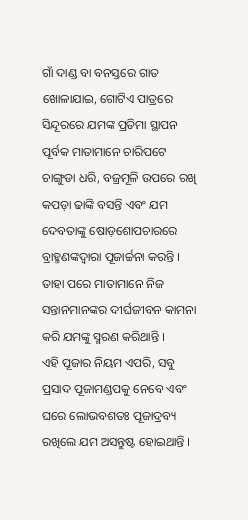ଗାଁ ଦାଣ୍ଡ ବା ବନସ୍ତରେ ଗାତ ଖୋଳାଯାଇ, ଗୋଟିଏ ପାତ୍ରରେ ସିନ୍ଦୂରରେ ଯମଙ୍କ ପ୍ରତିମା ସ୍ଥାପନ ପୂର୍ବକ ମାତାମାନେ ଚାରିପଟେ ଚାଙ୍ଗୁଡା ଧରି, ବଜ୍ରମୂଳି ଉପରେ ରଖି କପଡ଼ା ଢାଙ୍କି ବସନ୍ତି ଏବଂ ଯମ ଦେବତାଙ୍କୁ ଷୋଡ଼ଶୋପଚାରରେ ବ୍ରାହ୍ମଣଙ୍କଦ୍ୱାରା ପୂଜାର୍ଚ୍ଚନା କରନ୍ତି । ତାହା ପରେ ମାତାମାନେ ନିଜ ସନ୍ତାନମାନଙ୍କର ଦୀର୍ଘଜୀବନ କାମନା କରି ଯମଙ୍କୁ ସ୍ମରଣ କରିଥାନ୍ତି ।
ଏହି ପୂଜାର ନିୟମ ଏପରି, ସବୁ ପ୍ରସାଦ ପୂଜାମଣ୍ଡପକୁ ନେବେ ଏବଂ ଘରେ ଲୋଭବଶତଃ ପୂଜାଦ୍ରବ୍ୟ ରଖିଲେ ଯମ ଅସନ୍ତୁଷ୍ଟ ହୋଇଥାନ୍ତି ।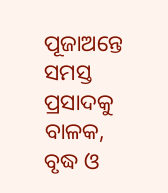ପୂଜାଅନ୍ତେ ସମସ୍ତ ପ୍ରସାଦକୁ ବାଳକ, ବୃଦ୍ଧ ଓ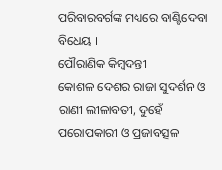ପରିବାରବର୍ଗଙ୍କ ମଧ୍ୟରେ ବାଣ୍ଟିଦେବା ବିଧେୟ ।
ପୌରାଣିକ କିମ୍ବଦନ୍ତୀ
କୋଶଳ ଦେଶର ରାଜା ସୁଦର୍ଶନ ଓ ରାଣୀ ଲୀଳାବତୀ, ଦୁହେଁ ପରୋପକାରୀ ଓ ପ୍ରଜାବତ୍ସଳ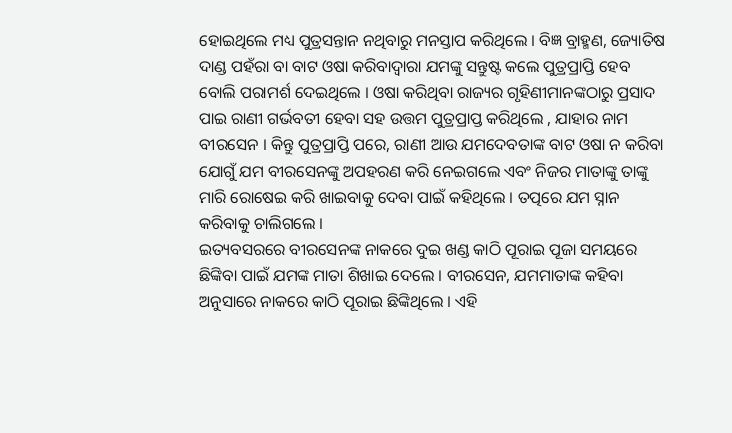ହୋଇଥିଲେ ମଧ୍ୟ ପୁତ୍ରସନ୍ତାନ ନଥିବାରୁ ମନସ୍ତାପ କରିଥିଲେ । ବିଜ୍ଞ ବ୍ରାହ୍ମଣ, ଜ୍ୟୋତିଷ ଦାଣ୍ଡ ପହଁରା ବା ବାଟ ଓଷା କରିବାଦ୍ୱାରା ଯମଙ୍କୁ ସନ୍ତୁଷ୍ଟ କଲେ ପୁତ୍ରପ୍ରାପ୍ତି ହେବ ବୋଲି ପରାମର୍ଶ ଦେଇଥିଲେ । ଓଷା କରିଥିବା ରାଜ୍ୟର ଗୃହିଣୀମାନଙ୍କଠାରୁ ପ୍ରସାଦ ପାଇ ରାଣୀ ଗର୍ଭବତୀ ହେବା ସହ ଉତ୍ତମ ପୁତ୍ରପ୍ରାପ୍ତ କରିଥିଲେ , ଯାହାର ନାମ ବୀରସେନ । କିନ୍ତୁ ପୁତ୍ରପ୍ରାପ୍ତି ପରେ, ରାଣୀ ଆଉ ଯମଦେବତାଙ୍କ ବାଟ ଓଷା ନ କରିବା ଯୋଗୁଁ ଯମ ବୀରସେନଙ୍କୁ ଅପହରଣ କରି ନେଇଗଲେ ଏବଂ ନିଜର ମାତାଙ୍କୁ ତାଙ୍କୁ ମାରି ରୋଷେଇ କରି ଖାଇବାକୁ ଦେବା ପାଇଁ କହିଥିଲେ । ତତ୍ପରେ ଯମ ସ୍ନାନ କରିବାକୁ ଚାଲିଗଲେ ।
ଇତ୍ୟବସରରେ ବୀରସେନଙ୍କ ନାକରେ ଦୁଇ ଖଣ୍ଡ କାଠି ପୂରାଇ ପୂଜା ସମୟରେ ଛିଙ୍କିବା ପାଇଁ ଯମଙ୍କ ମାତା ଶିଖାଇ ଦେଲେ । ବୀରସେନ, ଯମମାତାଙ୍କ କହିବା ଅନୁସାରେ ନାକରେ କାଠି ପୂରାଇ ଛିଙ୍କିଥିଲେ । ଏହି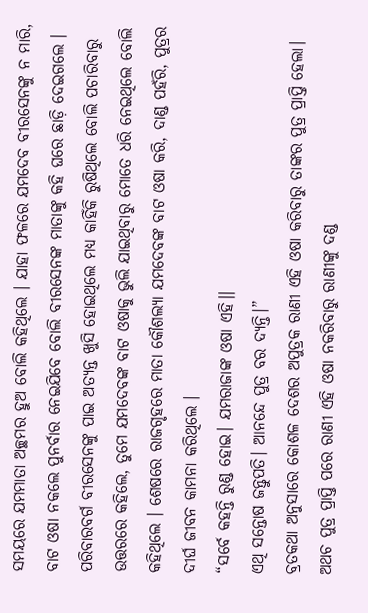ସମୟରେ ଯମମାତା ଅଚ୍ଛମର ହୁଅ ବୋଲି କହିଥିଲେ । ଯାହା ଫଳରେ ଯମଦେବ ବୀରସେନଙ୍କୁ ନ ମାରି, ବାଟ ଓଷା ନକଲେ ପୁନର୍ବାର ନେଇଯିବେ ବୋଲି ବୀରସେନଙ୍କ ମାତାଙ୍କୁ କହି ଘରେ ଛାଡ଼ି ଦେଇଗଲେ । ପରିବାରବର୍ଗ ବୀରସେନଙ୍କୁ ପାଇ ଅତ୍ୟନ୍ତ ଖୁସି ହୋଇଥିଲେ ମଧ୍ୟ କାହିଁକି ରୁଷିଥିଲେ ବୋଲି ପଚାରିବାରୁ ଉତ୍ତରରେ କହିଲେ, ତୁମେ ଯମଦେବଙ୍କ ବାଟ ଓଷାକୁ ଭୁଲି ଯାଇଥିବାରୁ ମୋତେ ଧରି ନେଇଥିଲେ ବୋଲି କହିଥିଲେ । ଶେଷରେ ରାଜଗୃହରେ ମାତା କୌଶଲ୍ୟା ଯମଦେବଙ୍କ ବାଟ ଓଷା କରି, ଦାଣ୍ଡ ପହଁରି, ପୁତ୍ରର ଦୀର୍ଘ ଜୀବନ କାମନା କରିଥିଲେ ।
“ସର୍ବେ କହନ୍ତି ରୁଣ୍ଡ ହୋଇ। ଯମରାଜାଙ୍କ ଓଷା ଏହି।।
ଏଥି ସନ୍ତୋଷ ଜନ୍ତୁପତି। ଆନନ୍ଦେ ପୁତ୍ର ବର ଦ୍ୟନ୍ତି।”
ବ୍ରତକଥା ଅନୁସାରେ କୋଶଳ ଦେଶର ଅପୁତ୍ରକ ରାଣୀ ଏହି ଓଷା କରିବାରୁ ତାଙ୍କର ପୁତ୍ର ପ୍ରାପ୍ତି ହେଲା। ଅଥଚ ପୁତ୍ର ପ୍ରାପ୍ତି ପରେ ରାଣୀ ଏହି ଓଷା ନକରିବାରୁ ରାଣୀଙ୍କୁ ଦଣ୍ଡ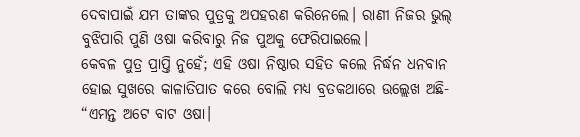ଦେବାପାଇଁ ଯମ ତାଙ୍କର ପୁତ୍ରକୁ ଅପହରଣ କରିନେଲେ। ରାଣୀ ନିଜର ଭୁଲ୍ ବୁଝିପାରି ପୁଣି ଓଷା କରିବାରୁ ନିଜ ପୁଅକୁ ଫେରିପାଇଲେ।
କେବଳ ପୁତ୍ର ପ୍ରାପ୍ତି ନୁହେଁ; ଏହି ଓଷା ନିଷ୍ଠାର ସହିତ କଲେ ନିର୍ଦ୍ଧନ ଧନବାନ ହୋଇ ସୁଖରେ କାଳାତିପାତ କରେ ବୋଲି ମଧ୍ୟ ବ୍ରତକଥାରେ ଉଲ୍ଲେଖ ଅଛି-
“ଏମନ୍ତ ଅଟେ ବାଟ ଓଷା।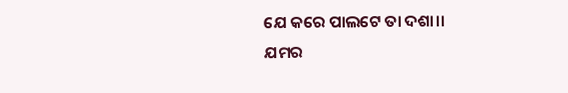ଯେ କରେ ପାଲଟେ ତା ଦଶା।।
ଯମର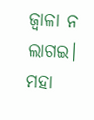ଜ୍ୱାଳା ନ ଲାଗଇ। ମହା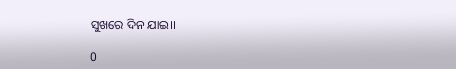ସୁଖରେ ଦିନ ଯାଇ।।

0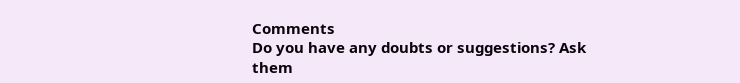Comments
Do you have any doubts or suggestions? Ask them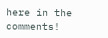here in the comments!